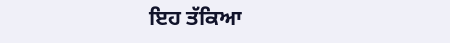ਇਹ ਤੱਕਿਆ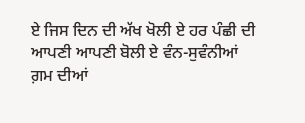ਏ ਜਿਸ ਦਿਨ ਦੀ ਅੱਖ ਖੋਲੀ ਏ ਹਰ ਪੰਛੀ ਦੀ ਆਪਣੀ ਆਪਣੀ ਬੋਲੀ ਏ ਵੰਨ-ਸੁਵੰਨੀਆਂ ਗ਼ਮ ਦੀਆਂ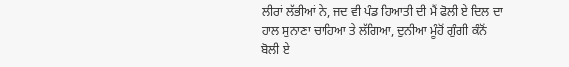ਲੀਰਾਂ ਲੱਭੀਆਂ ਨੇ, ਜਦ ਵੀ ਪੰਡ ਹਿਆਤੀ ਦੀ ਮੈਂ ਫੋਲੀ ਏ ਦਿਲ ਦਾ ਹਾਲ ਸੁਨਾਣਾ ਚਾਹਿਆ ਤੇ ਲੱਗਿਆ, ਦੁਨੀਆ ਮੂੰਹੋਂ ਗੁੰਗੀ ਕੰਨੋਂ ਬੋਲੀ ਏ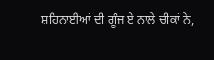ਸ਼ਹਿਨਾਈਆਂ ਦੀ ਗੂੰਜ ਏ ਨਾਲੇ ਚੀਕਾਂ ਨੇ,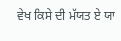ਵੇਖ ਕਿਸੇ ਦੀ ਮੱਯਤ ਏ ਯਾ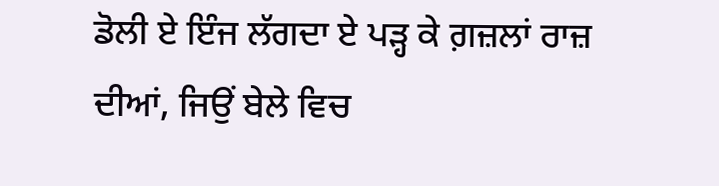ਡੋਲੀ ਏ ਇੰਜ ਲੱਗਦਾ ਏ ਪੜ੍ਹ ਕੇ ਗ਼ਜ਼ਲਾਂ ਰਾਜ਼ ਦੀਆਂ, ਜਿਉਂ ਬੇਲੇ ਵਿਚ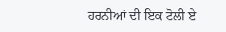ਹਰਨੀਆਂ ਦੀ ਇਕ ਟੋਲੀ ਏ